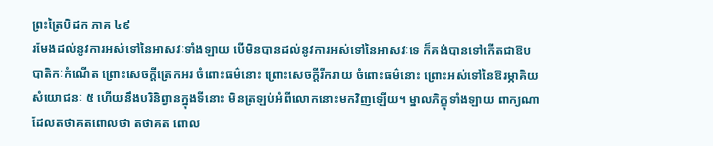ព្រះត្រៃបិដក ភាគ ៤៩
រមែងដល់នូវការអស់ទៅនៃអាសវៈទាំងឡាយ បើមិនបានដល់នូវការអស់ទៅនៃអាសវៈទេ ក៏គង់បានទៅកើតជាឱបបាតិកៈកំណើត ព្រោះសេចក្ដីត្រេកអរ ចំពោះធម៌នោះ ព្រោះសេចក្តីរីករាយ ចំពោះធម៌នោះ ព្រោះអស់ទៅនៃឱរម្ភាគិយសំយោជនៈ ៥ ហើយនឹងបរិនិព្វានក្នុងទីនោះ មិនត្រឡប់អំពីលោកនោះមកវិញឡើយ។ ម្នាលភិក្ខុទាំងឡាយ ពាក្យណាដែលតថាគតពោលថា តថាគត ពោល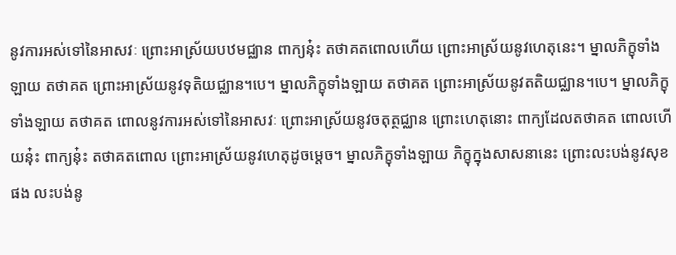នូវការអស់ទៅនៃអាសវៈ ព្រោះអាស្រ័យបឋមជ្ឈាន ពាក្យនុ៎ះ តថាគតពោលហើយ ព្រោះអាស្រ័យនូវហេតុនេះ។ ម្នាលភិក្ខុទាំងឡាយ តថាគត ព្រោះអាស្រ័យនូវទុតិយជ្ឈាន។បេ។ ម្នាលភិក្ខុទាំងឡាយ តថាគត ព្រោះអាស្រ័យនូវតតិយជ្ឈាន។បេ។ ម្នាលភិក្ខុទាំងឡាយ តថាគត ពោលនូវការអស់ទៅនៃអាសវៈ ព្រោះអាស្រ័យនូវចតុត្ថជ្ឈាន ព្រោះហេតុនោះ ពាក្យដែលតថាគត ពោលហើយនុ៎ះ ពាក្យនុ៎ះ តថាគតពោល ព្រោះអាស្រ័យនូវហេតុដូចម្តេច។ ម្នាលភិក្ខុទាំងឡាយ ភិក្ខុក្នុងសាសនានេះ ព្រោះលះបង់នូវសុខផង លះបង់នូ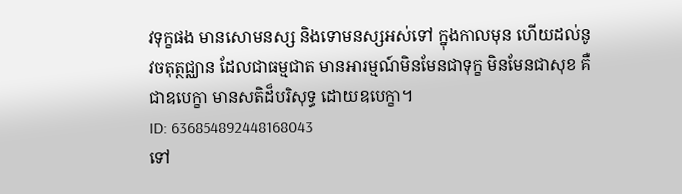វទុក្ខផង មានសោមនស្ស និងទោមនស្សអស់ទៅ ក្នុងកាលមុន ហើយដល់នូវចតុត្ថជ្ឈាន ដែលជាធម្មជាត មានអារម្មណ៍មិនមែនជាទុក្ខ មិនមែនជាសុខ គឺជាឧបេក្ខា មានសតិដ៏បរិសុទ្ធ ដោយឧបេក្ខា។
ID: 636854892448168043
ទៅ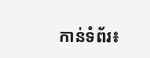កាន់ទំព័រ៖